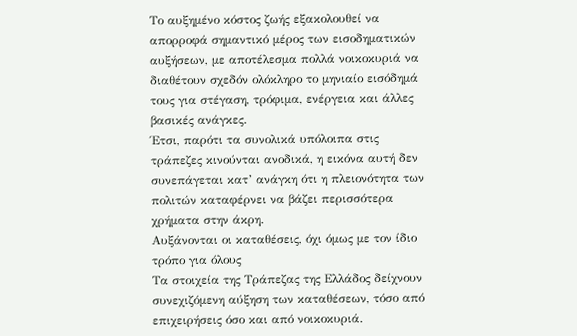Το αυξημένο κόστος ζωής εξακολουθεί να απορροφά σημαντικό μέρος των εισοδηματικών αυξήσεων, με αποτέλεσμα πολλά νοικοκυριά να διαθέτουν σχεδόν ολόκληρο το μηνιαίο εισόδημά τους για στέγαση, τρόφιμα, ενέργεια και άλλες βασικές ανάγκες.
Έτσι, παρότι τα συνολικά υπόλοιπα στις τράπεζες κινούνται ανοδικά, η εικόνα αυτή δεν συνεπάγεται κατ’ ανάγκη ότι η πλειονότητα των πολιτών καταφέρνει να βάζει περισσότερα χρήματα στην άκρη.
Αυξάνονται οι καταθέσεις, όχι όμως με τον ίδιο τρόπο για όλους
Τα στοιχεία της Τράπεζας της Ελλάδος δείχνουν συνεχιζόμενη αύξηση των καταθέσεων, τόσο από επιχειρήσεις όσο και από νοικοκυριά.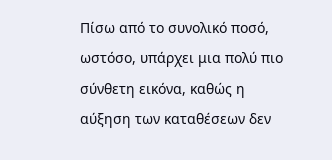Πίσω από το συνολικό ποσό, ωστόσο, υπάρχει μια πολύ πιο σύνθετη εικόνα, καθώς η αύξηση των καταθέσεων δεν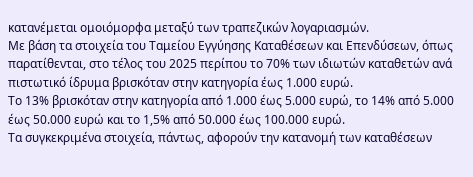κατανέμεται ομοιόμορφα μεταξύ των τραπεζικών λογαριασμών.
Με βάση τα στοιχεία του Ταμείου Εγγύησης Καταθέσεων και Επενδύσεων, όπως παρατίθενται, στο τέλος του 2025 περίπου το 70% των ιδιωτών καταθετών ανά πιστωτικό ίδρυμα βρισκόταν στην κατηγορία έως 1.000 ευρώ.
Το 13% βρισκόταν στην κατηγορία από 1.000 έως 5.000 ευρώ, το 14% από 5.000 έως 50.000 ευρώ και το 1,5% από 50.000 έως 100.000 ευρώ.
Τα συγκεκριμένα στοιχεία, πάντως, αφορούν την κατανομή των καταθέσεων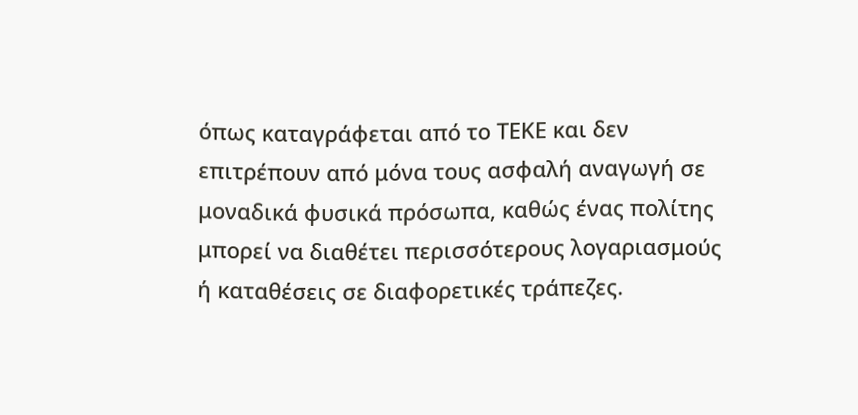όπως καταγράφεται από το ΤΕΚΕ και δεν επιτρέπουν από μόνα τους ασφαλή αναγωγή σε μοναδικά φυσικά πρόσωπα, καθώς ένας πολίτης μπορεί να διαθέτει περισσότερους λογαριασμούς ή καταθέσεις σε διαφορετικές τράπεζες.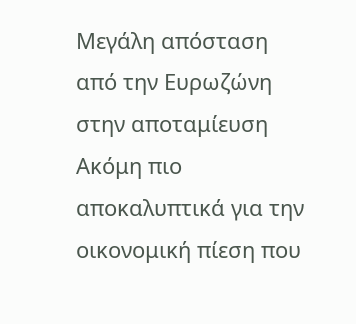Μεγάλη απόσταση από την Ευρωζώνη στην αποταμίευση
Ακόμη πιο αποκαλυπτικά για την οικονομική πίεση που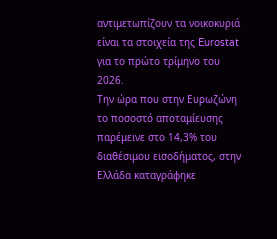αντιμετωπίζουν τα νοικοκυριά είναι τα στοιχεία της Eurostat για το πρώτο τρίμηνο του 2026.
Την ώρα που στην Ευρωζώνη το ποσοστό αποταμίευσης παρέμεινε στο 14,3% του διαθέσιμου εισοδήματος, στην Ελλάδα καταγράφηκε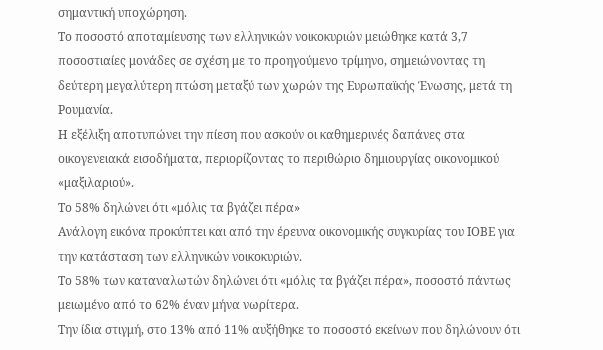σημαντική υποχώρηση.
Το ποσοστό αποταμίευσης των ελληνικών νοικοκυριών μειώθηκε κατά 3,7 ποσοστιαίες μονάδες σε σχέση με το προηγούμενο τρίμηνο, σημειώνοντας τη δεύτερη μεγαλύτερη πτώση μεταξύ των χωρών της Ευρωπαϊκής Ένωσης, μετά τη Ρουμανία.
Η εξέλιξη αποτυπώνει την πίεση που ασκούν οι καθημερινές δαπάνες στα οικογενειακά εισοδήματα, περιορίζοντας το περιθώριο δημιουργίας οικονομικού «μαξιλαριού».
Το 58% δηλώνει ότι «μόλις τα βγάζει πέρα»
Ανάλογη εικόνα προκύπτει και από την έρευνα οικονομικής συγκυρίας του ΙΟΒΕ για την κατάσταση των ελληνικών νοικοκυριών.
Το 58% των καταναλωτών δηλώνει ότι «μόλις τα βγάζει πέρα», ποσοστό πάντως μειωμένο από το 62% έναν μήνα νωρίτερα.
Την ίδια στιγμή, στο 13% από 11% αυξήθηκε το ποσοστό εκείνων που δηλώνουν ότι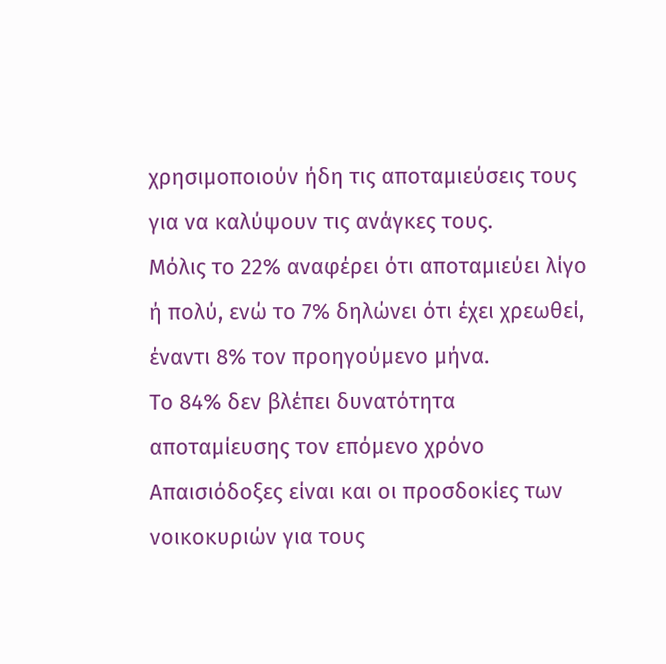χρησιμοποιούν ήδη τις αποταμιεύσεις τους για να καλύψουν τις ανάγκες τους.
Μόλις το 22% αναφέρει ότι αποταμιεύει λίγο ή πολύ, ενώ το 7% δηλώνει ότι έχει χρεωθεί, έναντι 8% τον προηγούμενο μήνα.
Το 84% δεν βλέπει δυνατότητα αποταμίευσης τον επόμενο χρόνο
Απαισιόδοξες είναι και οι προσδοκίες των νοικοκυριών για τους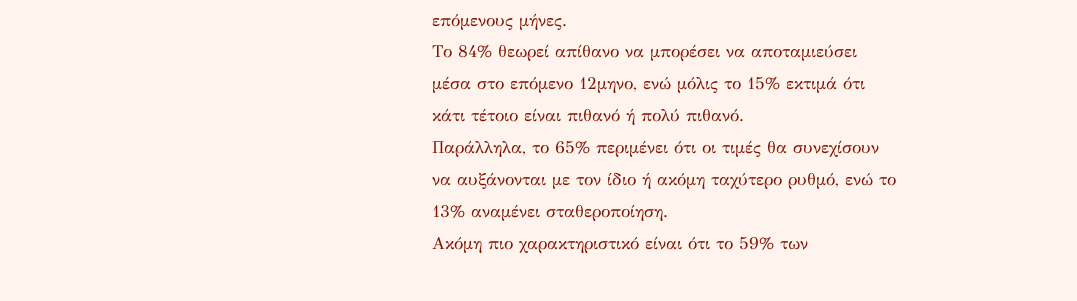επόμενους μήνες.
Το 84% θεωρεί απίθανο να μπορέσει να αποταμιεύσει μέσα στο επόμενο 12μηνο, ενώ μόλις το 15% εκτιμά ότι κάτι τέτοιο είναι πιθανό ή πολύ πιθανό.
Παράλληλα, το 65% περιμένει ότι οι τιμές θα συνεχίσουν να αυξάνονται με τον ίδιο ή ακόμη ταχύτερο ρυθμό, ενώ το 13% αναμένει σταθεροποίηση.
Ακόμη πιο χαρακτηριστικό είναι ότι το 59% των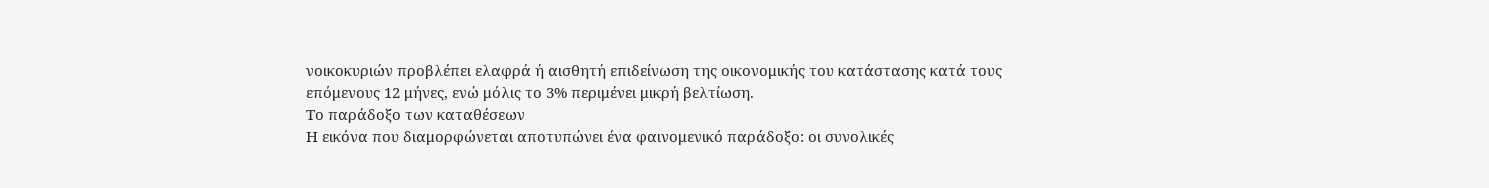νοικοκυριών προβλέπει ελαφρά ή αισθητή επιδείνωση της οικονομικής του κατάστασης κατά τους επόμενους 12 μήνες, ενώ μόλις το 3% περιμένει μικρή βελτίωση.
Το παράδοξο των καταθέσεων
Η εικόνα που διαμορφώνεται αποτυπώνει ένα φαινομενικό παράδοξο: οι συνολικές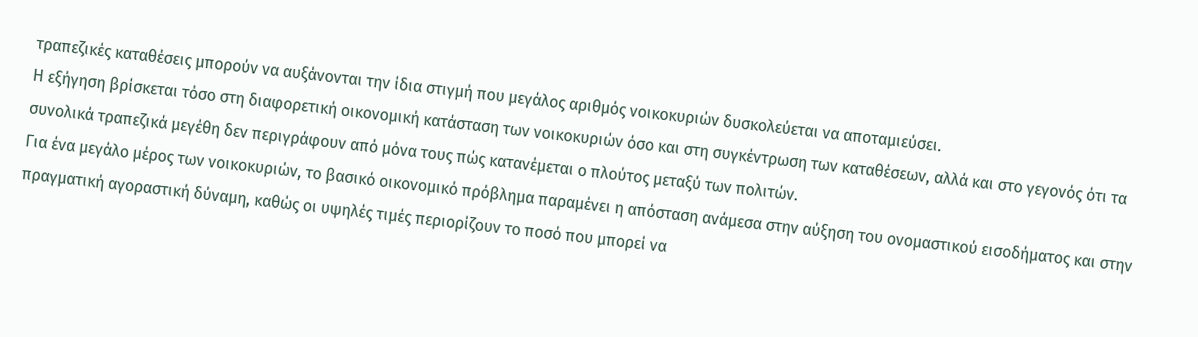τραπεζικές καταθέσεις μπορούν να αυξάνονται την ίδια στιγμή που μεγάλος αριθμός νοικοκυριών δυσκολεύεται να αποταμιεύσει.
Η εξήγηση βρίσκεται τόσο στη διαφορετική οικονομική κατάσταση των νοικοκυριών όσο και στη συγκέντρωση των καταθέσεων, αλλά και στο γεγονός ότι τα συνολικά τραπεζικά μεγέθη δεν περιγράφουν από μόνα τους πώς κατανέμεται ο πλούτος μεταξύ των πολιτών.
Για ένα μεγάλο μέρος των νοικοκυριών, το βασικό οικονομικό πρόβλημα παραμένει η απόσταση ανάμεσα στην αύξηση του ονομαστικού εισοδήματος και στην πραγματική αγοραστική δύναμη, καθώς οι υψηλές τιμές περιορίζουν το ποσό που μπορεί να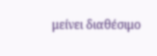μείνει διαθέσιμο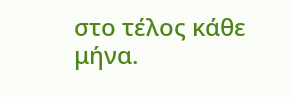στο τέλος κάθε μήνα.